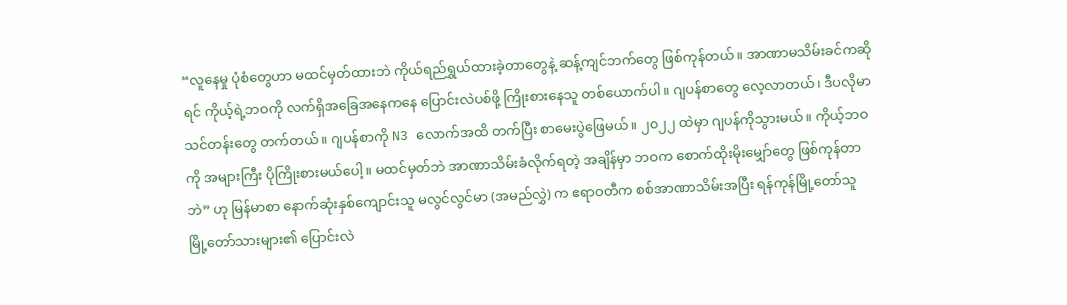“လူနေမှု ပုံစံတွေဟာ မထင်မှတ်ထားဘဲ ကိုယ်ရည်ရွှယ်ထားခဲ့တာတွေနဲ့ ဆန့်ကျင်ဘက်တွေ ဖြစ်ကုန်တယ်။ အာဏာမသိမ်းခင်ကဆိုရင် ကိုယ့်ရဲ့ဘဝကို လက်ရှိအခြေအနေကနေ ပြောင်းလဲပစ်ဖို့ ကြိုးစားနေသူ တစ်ယောက်ပါ။ ဂျပန်စာတွေ လေ့လာတယ်၊ ဒီပလိုမာသင်တန်းတွေ တက်တယ်။ ဂျပန်စာကို N3 လောက်အထိ တက်ပြီး စာမေးပွဲဖြေမယ်။ ၂၀၂၂ ထဲမှာ ဂျပန်ကိုသွားမယ်။ ကိုယ့်ဘဝကို အများကြီး ပိုကြိုးစားမယ်ပေါ့။ မထင်မှတ်ဘဲ အာဏာသိမ်းခံလိုက်ရတဲ့ အချိန်မှာ ဘဝက စောက်ထိုးမိုးမျှော်တွေ ဖြစ်ကုန်တာဘဲ” ဟု မြန်မာစာ နောက်ဆုံးနှစ်ကျောင်းသူ မလွင်လွင်မာ (အမည်လွှဲ) က ဧရာဝတီက စစ်အာဏာသိမ်းအပြီး ရန်ကုန်မြို့တော်သူ မြို့တော်သားများ၏ ပြောင်းလဲ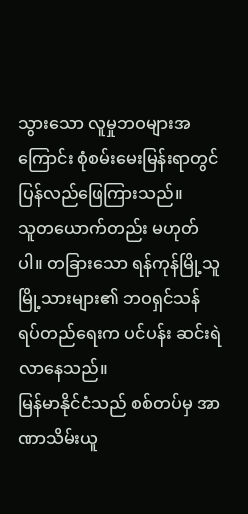သွားသော လူမှုဘဝများအကြောင်း စုံစမ်းမေးမြန်းရာတွင် ပြန်လည်ဖြေကြားသည်။
သူတယောက်တည်း မဟုတ်ပါ။ တခြားသော ရန်ကုန်မြို့သူမြို့သားများ၏ ဘဝရှင်သန်ရပ်တည်ရေးက ပင်ပန်း ဆင်းရဲလာနေသည်။
မြန်မာနိုင်ငံသည် စစ်တပ်မှ အာဏာသိမ်းယူ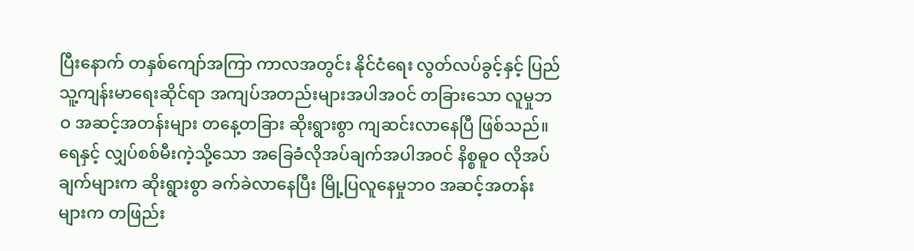ပြီးနောက် တနှစ်ကျော်အကြာ ကာလအတွင်း နိုင်ငံရေး လွတ်လပ်ခွင့်နှင့် ပြည်သူ့ကျန်းမာရေးဆိုင်ရာ အကျပ်အတည်းများအပါအဝင် တခြားသော လူမှုဘဝ အဆင့်အတန်းများ တနေ့တခြား ဆိုးရွားစွာ ကျဆင်းလာနေပြီ ဖြစ်သည်။
ရေနှင့် လျှပ်စစ်မီးကဲ့သို့သော အခြေခံလိုအပ်ချက်အပါအဝင် နိစ္စဓူဝ လိုအပ်ချက်များက ဆိုးရွားစွာ ခက်ခဲလာနေပြီး မြို့ပြလူနေမှုဘဝ အဆင့်အတန်းများက တဖြည်း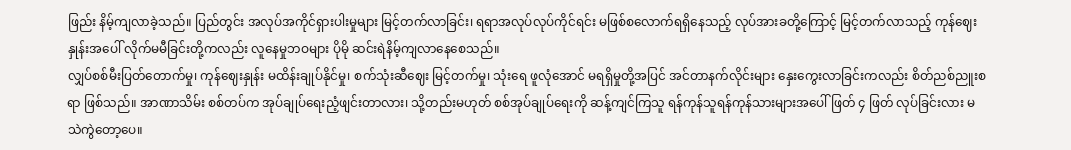ဖြည်း နိမ့်ကျလာခဲ့သည်။ ပြည်တွင်း အလုပ်အကိုင်ရှားပါးမှုများ မြင့်တက်လာခြင်း၊ ရရာအလုပ်လုပ်ကိုင်ရင်း မဖြစ်စလောက်ရရှိနေသည့် လုပ်အားခတို့ကြောင့် မြင့်တက်လာသည့် ကုန်ဈေးနှုန်းအပေါ် လိုက်မမီခြင်းတို့ကလည်း လူနေမှုဘဝများ ပိုမို ဆင်းရဲနိမ့်ကျလာနေစေသည်။
လျှပ်စစ်မီးပြတ်တောက်မှု၊ ကုန်ဈေးနှုန်း မထိန်းချုပ်နိုင်မှု၊ စက်သုံးဆီဈေး မြင့်တက်မှု၊ သုံးရေ ဖူလုံအောင် မရရှိမှုတို့အပြင် အင်တာနက်လိုင်းများ နှေးကွေးလာခြင်းကလည်း စိတ်ညစ်ညူးစရာ ဖြစ်သည်။ အာဏာသိမ်း စစ်တပ်က အုပ်ချုပ်ရေးညံ့ဖျင်းတာလား၊ သို့တည်းမဟုတ် စစ်အုပ်ချုပ်ရေးကို ဆန့်ကျင်ကြသူ ရန်ကုန်သူရန်ကုန်သားများအပေါ် ဖြတ် ၄ ဖြတ် လုပ်ခြင်းလား မသဲကွဲတော့ပေ။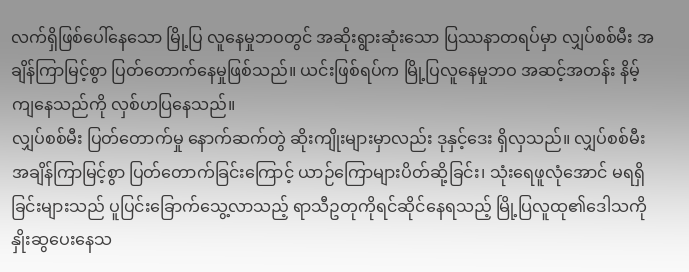လက်ရှိဖြစ်ပေါ်နေသော မြို့ပြ လူနေမှုဘဝတွင် အဆိုးရွားဆုံးသော ပြဿနာတရပ်မှာ လျှပ်စစ်မီး အချိန်ကြာမြင့်စွာ ပြတ်တောက်နေမှုဖြစ်သည်။ ယင်းဖြစ်ရပ်က မြို့ပြလူနေမှုဘဝ အဆင့်အတန်း နိမ့်ကျနေသည်ကို လှစ်ဟပြနေသည်။
လျှပ်စစ်မီး ပြတ်တောက်မှု နောက်ဆက်တွဲ ဆိုးကျိုးများမှာလည်း ဒုနှင့်ဒေး ရှိလှသည်။ လျှပ်စစ်မီး အချိန်ကြာမြင့်စွာ ပြတ်တောက်ခြင်းကြောင့် ယာဉ်ကြောများပိတ်ဆို့ခြင်း၊ သုံးရေဖူလုံအောင် မရရှိခြင်းများသည် ပူပြင်းခြောက်သွေ့လာသည့် ရာသီဥတုကိုရင်ဆိုင်နေရသည့် မြို့ပြလူထု၏ဒေါသကို နှိုးဆွပေးနေသ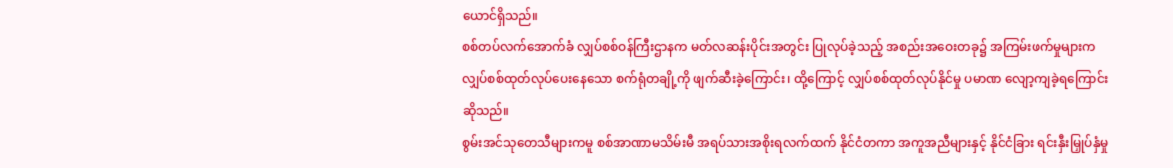ယောင်ရှိသည်။
စစ်တပ်လက်အောက်ခံ လျှပ်စစ်ဝန်ကြီးဌာနက မတ်လဆန်းပိုင်းအတွင်း ပြုလုပ်ခဲ့သည့် အစည်းအဝေးတခု၌ အကြမ်းဖက်မှုများက လျှပ်စစ်ထုတ်လုပ်ပေးနေသော စက်ရုံတချို့ကို ဖျက်ဆီးခဲ့ကြောင်း၊ ထို့ကြောင့် လျှပ်စစ်ထုတ်လုပ်နိုင်မှု ပမာဏ လျော့ကျခဲ့ရကြောင်း ဆိုသည်။
စွမ်းအင်သုတေသီများကမူ စစ်အာဏာမသိမ်းမီ အရပ်သားအစိုးရလက်ထက် နိုင်ငံတကာ အကူအညီများနှင့် နိုင်ငံခြား ရင်းနှီးမြှုပ်နှံမှု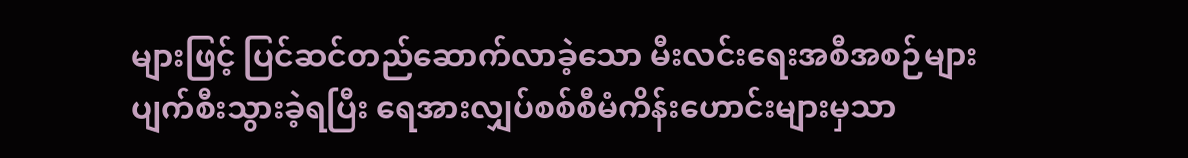များဖြင့် ပြင်ဆင်တည်ဆောက်လာခဲ့သော မီးလင်းရေးအစီအစဉ်များ ပျက်စီးသွားခဲ့ရပြီး ရေအားလျှပ်စစ်စီမံကိန်းဟောင်းများမှသာ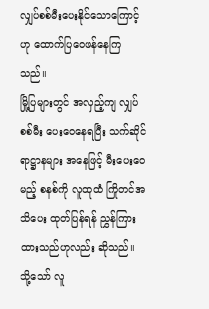လျှပ်စစ်မီးပေးနိုင်သောကြောင့်ဟု ထောက်ပြဝေဖန်နေကြသည်။
မြို့ပြများတွင် အလှည့်ကျ လျှပ်စစ်မီး ပေးဝေနေရပြီး သက်ဆိုင်ရာဋ္ဌာနများ အနေဖြင့် မီးပေးဝေမည့် စနစ်ကို လူထုထံ ကြိုတင်အသိပေး ထုတ်ပြန်ရန် ညွှန်ကြားထားသည်ဟုလည်း ဆိုသည်။ သို့သော် လူ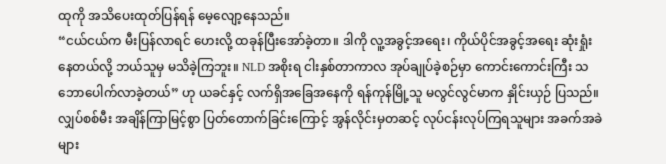ထုကို အသိပေးထုတ်ပြန်ရန် မေ့လျော့နေသည်။
“ငယ်ငယ်က မီးပြန်လာရင် ဟေးလို့ ထခုန်ပြီးအော်ခဲ့တာ။ ဒါကို လူ့အခွင့်အရေး၊ ကိုယ်ပိုင်အခွင့်အရေး ဆုံးရှုံးနေတယ်လို့ ဘယ်သူမှ မသိခဲ့ကြဘူး။ NLD အစိုးရ ငါးနှစ်တာကာလ အုပ်ချုပ်ခဲ့စဉ်မှာ ကောင်းကောင်းကြီး သဘောပေါက်လာခဲ့တယ်” ဟု ယခင်နှင့် လက်ရှိအခြေအနေကို ရန်ကုန်မြို့သူ မလွင်လွင်မာက နှိုင်းယှဉ် ပြသည်။
လျှပ်စစ်မီး အချိန်ကြာမြင့်စွာ ပြတ်တောက်ခြင်းကြောင့် အွန်လိုင်းမှတဆင့် လုပ်ငန်းလုပ်ကြရသူများ အခက်အခဲ များ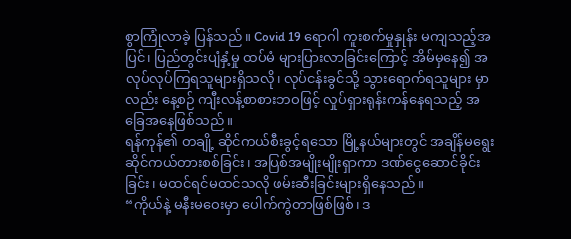စွာကြုံလာခဲ့ ပြန်သည်။ Covid 19 ရောဂါ ကူးစက်မှုနှုန်း မကျသည့်အပြင်၊ ပြည်တွင်းပျံနှံ့မှု ထပ်မံ များပြားလာခြင်းကြောင့် အိမ်မှနေ၍ အလုပ်လုပ်ကြရသူများရှိသလို၊ လုပ်ငန်းခွင်သို့ သွားရောက်ရသူများ မှာလည်း နေ့စဉ် ကျီးလန့်စာစားဘဝဖြင့် လှုပ်ရှားရုန်းကန်နေရသည့် အခြေအနေဖြစ်သည်။
ရန်ကုန်၏ တချို့ ဆိုင်ကယ်စီးခွင့်ရသော မြို့နယ်များတွင် အချိန်မရွေးဆိုင်ကယ်တားစစ်ခြင်း၊ အပြစ်အမျိုးမျိုးရှာကာ ဒဏ်ငွေဆောင်ခိုင်းခြင်း၊ မထင်ရင်မထင်သလို ဖမ်းဆီးခြင်းများရှိနေသည်။
“ကိုယ်နဲ့ မနီးမဝေးမှာ ပေါက်ကွဲတာဖြစ်ဖြစ်၊ ဒ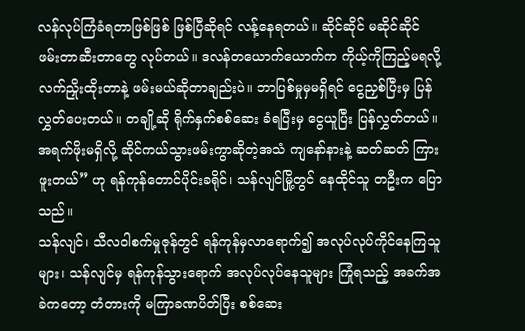လန်လုပ်ကြံခံရတာဖြစ်ဖြစ် ဖြစ်ပြီဆိုရင် လန့်နေရတယ်။ ဆိုင်ဆိုင် မဆိုင်ဆိုင် ဖမ်းတာဆီးတာတွေ လုပ်တယ်။ ဒလန်တယောက်ယောက်က ကိုယ့်ကိုကြည့်မရလို့ လက်ညှိုးထိုးတာနဲ့ ဖမ်းမယ်ဆိုတာချည်းပဲ။ ဘာပြစ်မှုမှမရှိရင် ငွေညှစ်ပြီးမှ ပြန်လွှတ်ပေးတယ်။ တချို့ဆို ရိုက်နှက်စစ်ဆေး ခံရပြီးမှ ငွေယူပြီး ပြန်လွှတ်တယ်။ အရက်ဖိုးမရှိလို့ ဆိုင်ကယ်သွားဖမ်းကွာဆိုတဲ့အသံ ကျနော်နားနဲ့ ဆတ်ဆတ် ကြားဖူးတယ်” ဟု ရန်ကုန်တောင်ပိုင်းခရိုင်၊ သန်လျင်မြို့တွင် နေထိုင်သူ တဦးက ပြောသည်။
သန်လျင်၊ သီလဝါစက်မှုဇုန်တွင် ရန်ကုန်မှလာရောက်၍ အလုပ်လုပ်ကိုင်နေကြသူများ၊ သန်လျင်မှ ရန်ကုန်သွားရောက် အလုပ်လုပ်နေသူများ ကြုံရသည့် အခက်အခဲကတော့ တံတားကို မကြာခဏပိတ်ပြီး စစ်ဆေး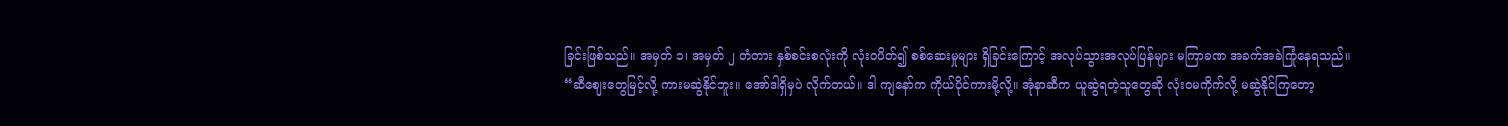ခြင်းဖြစ်သည်။ အမှတ် ၁၊ အမှတ် ၂ တံတား နှစ်စင်းစလုံးကို လုံးဝပိတ်၍ စစ်ဆေးမှုများ ရှိခြင်းကြောင့် အလုပ်သွားအလုပ်ပြန်များ မကြာခဏ အခက်အခဲကြုံနေရသည်။
“ဆီဈေးတွေမြင့်လို့ ကားမဆွဲနိုင်ဘူး။ အော်ဒါရှိမှပဲ လိုက်တယ်။ ဒါ ကျနော်က ကိုယ်ပိုင်ကားမို့လို့။ အုံနာဆီက ယူဆွဲရတဲ့သူတွေဆို လုံးဝမကိုက်လို့ မဆွဲနိုင်ကြတော့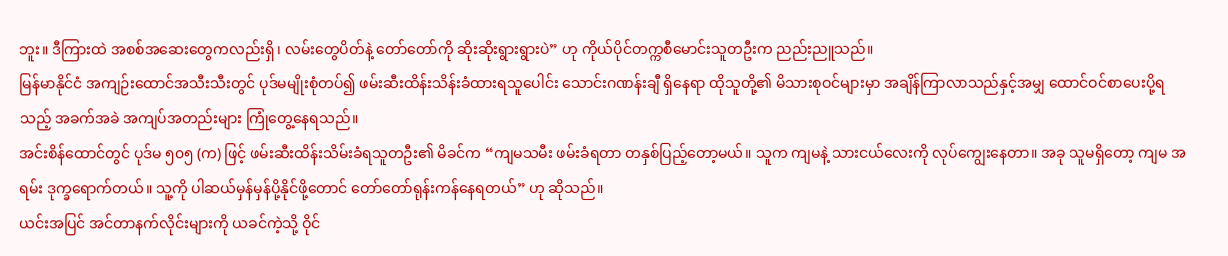ဘူး။ ဒီကြားထဲ အစစ်အဆေးတွေကလည်းရှိ၊ လမ်းတွေပိတ်နဲ့ တော်တော်ကို ဆိုးဆိုးရွားရွားပဲ” ဟု ကိုယ်ပိုင်တက္ကစီမောင်းသူတဦးက ညည်းညူသည်။
မြန်မာနိုင်ငံ အကျဉ်းထောင်အသီးသီးတွင် ပုဒ်မမျိုးစုံတပ်၍ ဖမ်းဆီးထိန်းသိန်းခံထားရသူပေါင်း သောင်းဂဏန်းချီ ရှိနေရာ ထိုသူတို့၏ မိသားစုဝင်များမှာ အချိန်ကြာလာသည်နှင့်အမျှ ထောင်ဝင်စာပေးပို့ရသည့် အခက်အခဲ အကျပ်အတည်းများ ကြုံတွေ့နေရသည်။
အင်းစိန်ထောင်တွင် ပုဒ်မ ၅၀၅ (က) ဖြင့် ဖမ်းဆီးထိန်းသိမ်းခံရသူတဦး၏ မိခင်က “ကျမသမီး ဖမ်းခံရတာ တနှစ်ပြည့်တော့မယ်။ သူက ကျမနဲ့ သားငယ်လေးကို လုပ်ကျွေးနေတာ။ အခု သူမရှိတော့ ကျမ အရမ်း ဒုက္ခရောက်တယ်။ သူ့ကို ပါဆယ်မှန်မှန်ပို့နိုင်ဖို့တောင် တော်တော်ရုန်းကန်နေရတယ်” ဟု ဆိုသည်။
ယင်းအပြင် အင်တာနက်လိုင်းများကို ယခင်ကဲ့သို့ ဝိုင်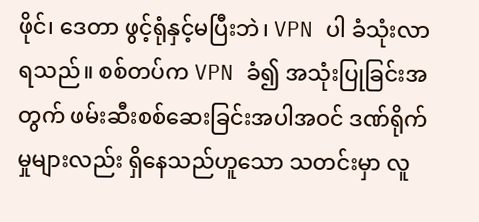ဖိုင်၊ ဒေတာ ဖွင့်ရုံနှင့်မပြီးဘဲ၊ VPN ပါ ခံသုံးလာရသည်။ စစ်တပ်က VPN ခံ၍ အသုံးပြုခြင်းအတွက် ဖမ်းဆီးစစ်ဆေးခြင်းအပါအဝင် ဒဏ်ရိုက်မှုများလည်း ရှိနေသည်ဟူသော သတင်းမှာ လူ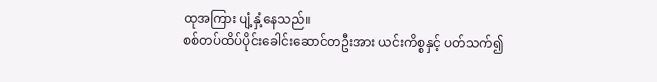ထုအကြား ပျံ့နှံ့နေသည်။
စစ်တပ်ထိပ်ပိုင်းခေါင်းဆောင်တဦးအား ယင်းကိစ္စနှင့် ပတ်သက်၍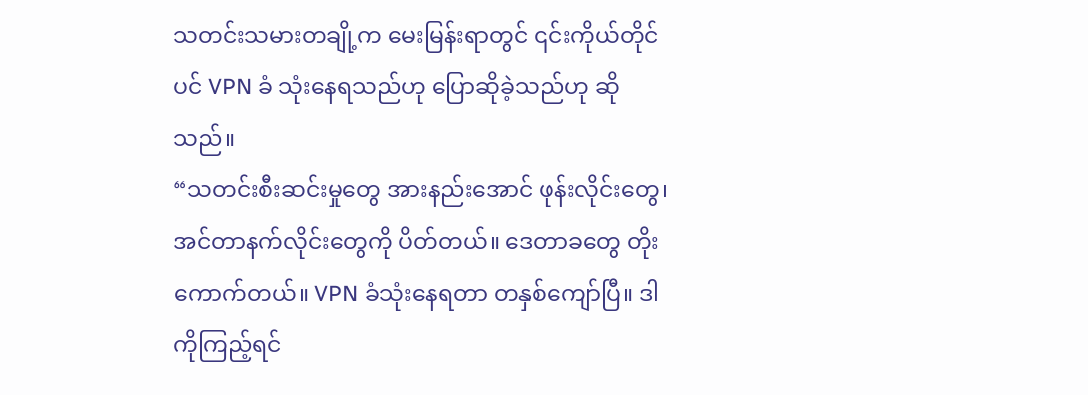သတင်းသမားတချို့က မေးမြန်းရာတွင် ၎င်းကိုယ်တိုင်ပင် VPN ခံ သုံးနေရသည်ဟု ပြောဆိုခဲ့သည်ဟု ဆိုသည်။
“သတင်းစီးဆင်းမှုတွေ အားနည်းအောင် ဖုန်းလိုင်းတွေ၊ အင်တာနက်လိုင်းတွေကို ပိတ်တယ်။ ဒေတာခတွေ တိုးကောက်တယ်။ VPN ခံသုံးနေရတာ တနှစ်ကျော်ပြီ။ ဒါကိုကြည့်ရင်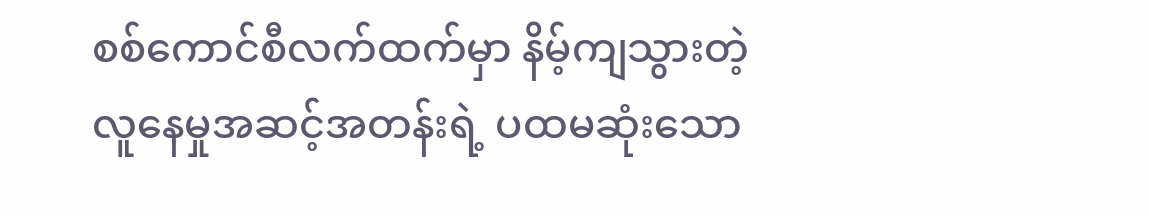စစ်ကောင်စီလက်ထက်မှာ နိမ့်ကျသွားတဲ့ လူနေမှုအဆင့်အတန်းရဲ့ ပထမဆုံးသော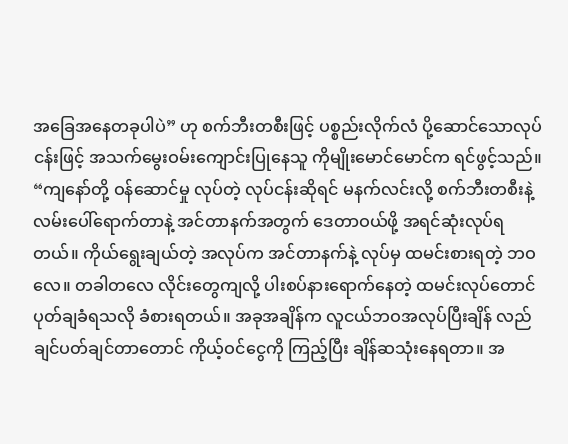အခြေအနေတခုပါပဲ” ဟု စက်ဘီးတစီးဖြင့် ပစ္စည်းလိုက်လံ ပို့ဆောင်သောလုပ်ငန်းဖြင့် အသက်မွေးဝမ်းကျောင်းပြုနေသူ ကိုမျိုးမောင်မောင်က ရင်ဖွင့်သည်။
“ကျနော်တို့ ဝန်ဆောင်မှု လုပ်တဲ့ လုပ်ငန်းဆိုရင် မနက်လင်းလို့ စက်ဘီးတစီးနဲ့ လမ်းပေါ်ရောက်တာနဲ့ အင်တာနက်အတွက် ဒေတာဝယ်ဖို့ အရင်ဆုံးလုပ်ရတယ်။ ကိုယ်ရွေးချယ်တဲ့ အလုပ်က အင်တာနက်နဲ့ လုပ်မှ ထမင်းစားရတဲ့ ဘဝလေ။ တခါတလေ လိုင်းတွေကျလို့ ပါးစပ်နားရောက်နေတဲ့ ထမင်းလုပ်တောင် ပုတ်ချခံရသလို ခံစားရတယ်။ အခုအချိန်က လူငယ်ဘဝအလုပ်ပြီးချိန် လည်ချင်ပတ်ချင်တာတောင် ကိုယ့်ဝင်ငွေကို ကြည့်ပြီး ချိန်ဆသုံးနေရတာ။ အ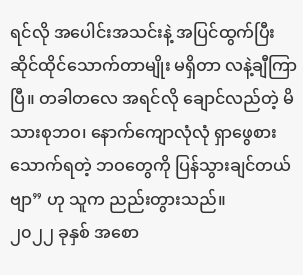ရင်လို အပေါင်းအသင်းနဲ့ အပြင်ထွက်ပြီး ဆိုင်ထိုင်သောက်တာမျိုး မရှိတာ လနဲ့ချီကြာပြီ။ တခါတလေ အရင်လို ချောင်လည်တဲ့ မိသားစုဘဝ၊ နောက်ကျောလုံလုံ ရှာဖွေစားသောက်ရတဲ့ ဘဝတွေကို ပြန်သွားချင်တယ်ဗျာ” ဟု သူက ညည်းတွားသည်။
၂၀၂၂ ခုနှစ် အစော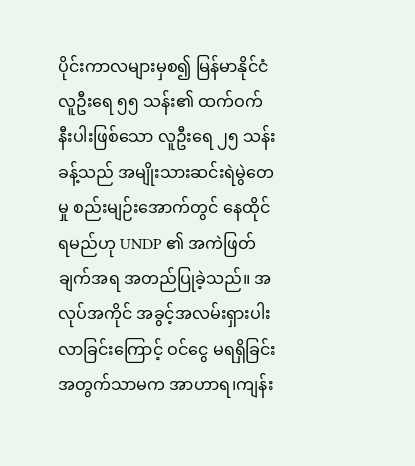ပိုင်းကာလများမှစ၍ မြန်မာနိုင်ငံ လူဦးရေ ၅၅ သန်း၏ ထက်ဝက်နီးပါးဖြစ်သော လူဦးရေ ၂၅ သန်းခန့်သည် အမျိုးသားဆင်းရဲမွဲတေမှု စည်းမျဉ်းအောက်တွင် နေထိုင်ရမည်ဟု UNDP ၏ အကဲဖြတ်ချက်အရ အတည်ပြုခဲ့သည်။ အလုပ်အကိုင် အခွင့်အလမ်းရှားပါးလာခြင်းကြောင့် ဝင်ငွေ မရရှိခြင်းအတွက်သာမက အာဟာရ၊ကျန်း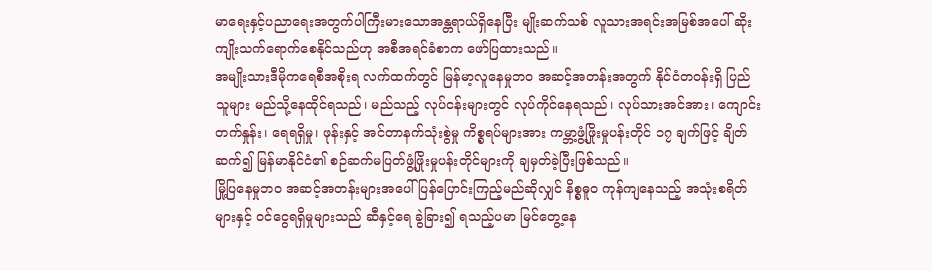မာရေးနှင့်ပညာရေးအတွက်ပါကြီးမားသောအန္တရာယ်ရှိနေပြီး မျိုးဆက်သစ် လူသားအရင်းအမြစ်အပေါ် ဆိုးကျိုးသက်ရောက်စေနိုင်သည်ဟု အစီအရင်ခံစာက ဖော်ပြထားသည်။
အမျိုးသားဒီမိုကရေစီအစိုးရ လက်ထက်တွင် မြန်မာ့လူနေမှုဘဝ အဆင့်အတန်းအတွက် နိုင်ငံတဝန်းရှိ ပြည်သူများ မည်သို့နေထိုင်ရသည်၊ မည်သည့် လုပ်ငန်းများတွင် လုပ်ကိုင်နေရသည်၊ လုပ်သားအင်အား၊ ကျောင်းတက်နှုန်း၊ ရေရရှိမှု၊ ဖုန်းနှင့် အင်တာနက်သုံးစွဲမှု ကိစ္စရပ်များအား ကမ္ဘာ့ဖွံ့ဖြိုးမှုပန်းတိုင် ၁၇ ချက်ဖြင့် ချိတ်ဆက်၍ မြန်မာနိုင်ငံ၏ စဉ်ဆက်မပြတ်ဖွံ့ဖြိုးမှုပန်းတိုင်များကို ချမှတ်ခဲ့ပြီးဖြစ်သည်။
မြို့ပြနေမှုဘဝ အဆင့်အတန်းများအပေါ် ပြန်ပြောင်းကြည့်မည်ဆိုလျှင် နိစ္စဓူဝ ကုန်ကျနေသည့် အသုံးစရိတ်များနှင့် ဝင်ငွေရရှိမှုများသည် ဆီနှင့်ရေ ခွဲခြား၍ ရသည့်ပမာ မြင်တွေ့နေ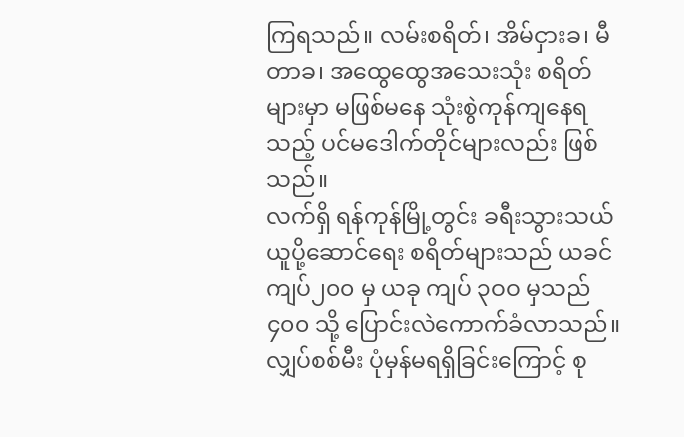ကြရသည်။ လမ်းစရိတ်၊ အိမ်ငှားခ၊ မီတာခ၊ အထွေထွေအသေးသုံး စရိတ်များမှာ မဖြစ်မနေ သုံးစွဲကုန်ကျနေရသည့် ပင်မဒေါက်တိုင်များလည်း ဖြစ်သည်။
လက်ရှိ ရန်ကုန်မြို့တွင်း ခရီးသွားသယ်ယူပို့ဆောင်ရေး စရိတ်များသည် ယခင် ကျပ်၂၀၀ မှ ယခု ကျပ် ၃ဝဝ မှသည် ၄၀၀ သို့ ပြောင်းလဲကောက်ခံလာသည်။ လျှပ်စစ်မီး ပုံမှန်မရရှိခြင်းကြောင့် စု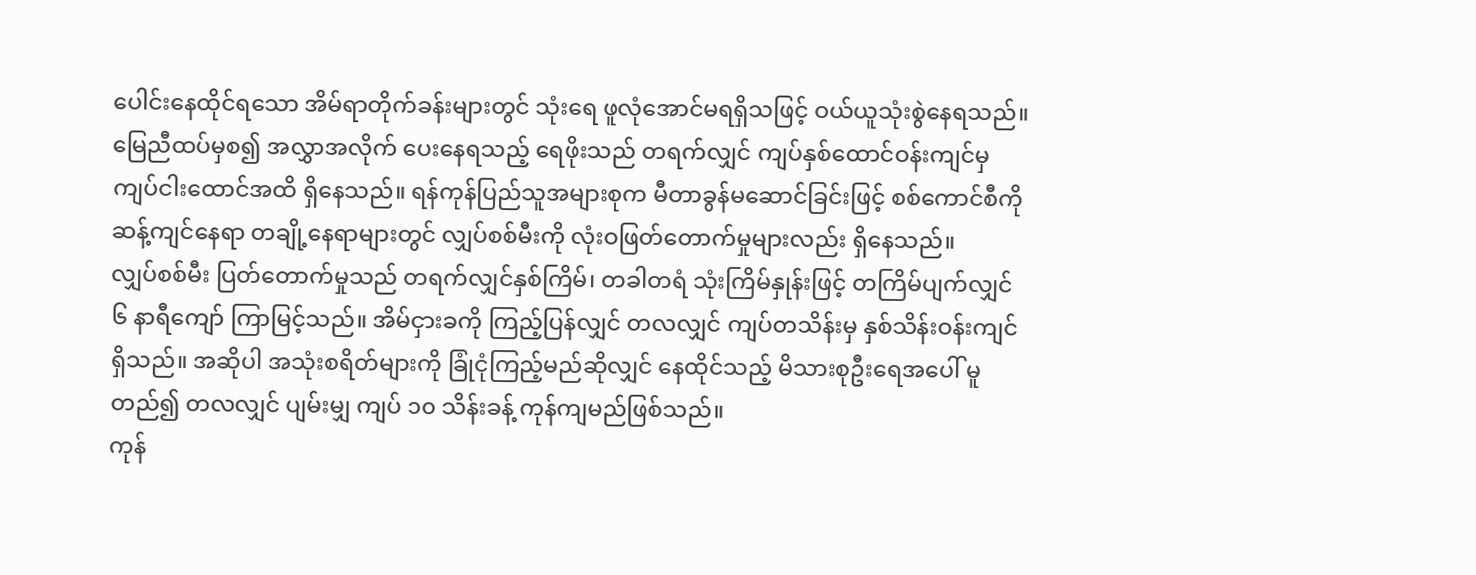ပေါင်းနေထိုင်ရသော အိမ်ရာတိုက်ခန်းများတွင် သုံးရေ ဖူလုံအောင်မရရှိသဖြင့် ဝယ်ယူသုံးစွဲနေရသည်။ မြေညီထပ်မှစ၍ အလွှာအလိုက် ပေးနေရသည့် ရေဖိုးသည် တရက်လျှင် ကျပ်နှစ်ထောင်ဝန်းကျင်မှ ကျပ်ငါးထောင်အထိ ရှိနေသည်။ ရန်ကုန်ပြည်သူအများစုက မီတာခွန်မဆောင်ခြင်းဖြင့် စစ်ကောင်စီကို ဆန့်ကျင်နေရာ တချို့နေရာများတွင် လျှပ်စစ်မီးကို လုံးဝဖြတ်တောက်မှုများလည်း ရှိနေသည်။
လျှပ်စစ်မီး ပြတ်တောက်မှုသည် တရက်လျှင်နှစ်ကြိမ်၊ တခါတရံ သုံးကြိမ်နှုန်းဖြင့် တကြိမ်ပျက်လျှင် ၆ နာရီကျော် ကြာမြင့်သည်။ အိမ်ငှားခကို ကြည့်ပြန်လျှင် တလလျှင် ကျပ်တသိန်းမှ နှစ်သိန်းဝန်းကျင်ရှိသည်။ အဆိုပါ အသုံးစရိတ်များကို ခြုံငုံကြည့်မည်ဆိုလျှင် နေထိုင်သည့် မိသားစုဦးရေအပေါ် မူတည်၍ တလလျှင် ပျမ်းမျှ ကျပ် ၁၀ သိန်းခန့် ကုန်ကျမည်ဖြစ်သည်။
ကုန်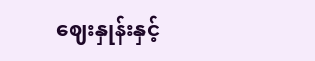ဈေးနှုန်းနှင့်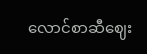လောင်စာဆီဈေး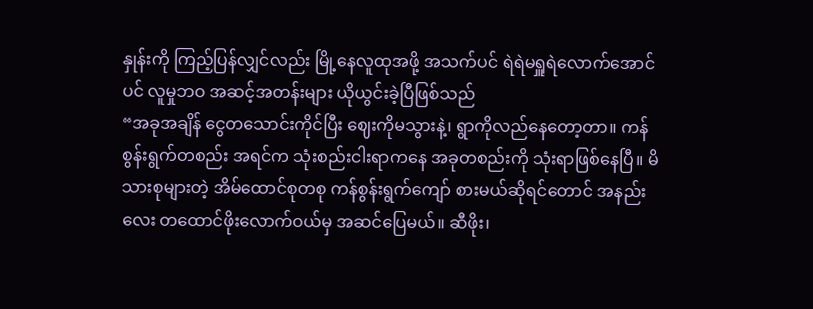နှုန်းကို ကြည့်ပြန်လျှင်လည်း မြို့နေလူထုအဖို့ အသက်ပင် ရဲရဲမရှူရဲလောက်အောင်ပင် လူမှုဘဝ အဆင့်အတန်းများ ယိုယွင်းခဲ့ပြီဖြစ်သည်
“အခုအချိန် ငွေတသောင်းကိုင်ပြီး ဈေးကိုမသွားနဲ့၊ ရွာကိုလည်နေတော့တာ။ ကန်စွန်းရွက်တစည်း အရင်က သုံးစည်းငါးရာကနေ အခုတစည်းကို သုံးရာဖြစ်နေပြီ။ မိသားစုများတဲ့ အိမ်ထောင်စုတစု ကန်စွန်းရွက်ကျော် စားမယ်ဆိုရင်တောင် အနည်းလေး တထောင်ဖိုးလောက်ဝယ်မှ အဆင်ပြေမယ်။ ဆီဖိုး၊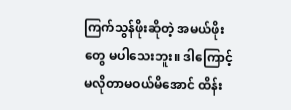ကြက်သွန်ဖိုးဆိုတဲ့ အမယ်ဖိုးတွေ မပါသေးဘူး။ ဒါကြောင့် မလိုတာမဝယ်မိအောင် ထိန်း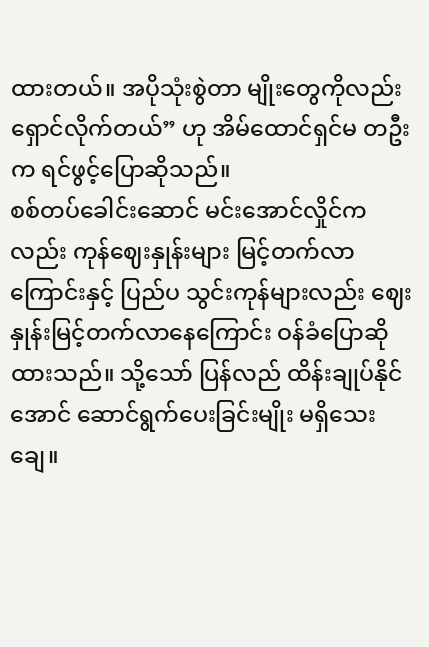ထားတယ်။ အပိုသုံးစွဲတာ မျိုးတွေကိုလည်း ရှောင်လိုက်တယ်” ဟု အိမ်ထောင်ရှင်မ တဦးက ရင်ဖွင့်ပြောဆိုသည်။
စစ်တပ်ခေါင်းဆောင် မင်းအောင်လှိုင်ကလည်း ကုန်ဈေးနှုန်းများ မြင့်တက်လာကြောင်းနှင့် ပြည်ပ သွင်းကုန်များလည်း ဈေးနှုန်းမြင့်တက်လာနေကြောင်း ဝန်ခံပြောဆိုထားသည်။ သို့သော် ပြန်လည် ထိန်းချုပ်နိုင်အောင် ဆောင်ရွက်ပေးခြင်းမျိုး မရှိသေးချေ။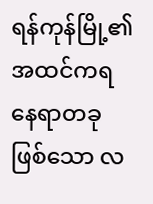ရန်ကုန်မြို့၏ အထင်ကရ နေရာတခုဖြစ်သော လ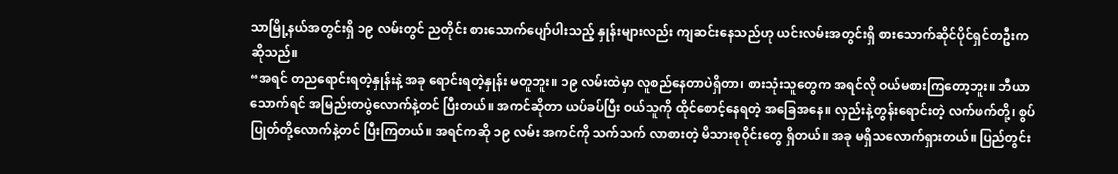သာမြို့နယ်အတွင်းရှိ ၁၉ လမ်းတွင် ညတိုင်း စားသောက်ပျော်ပါးသည့် နှုန်းများလည်း ကျဆင်းနေသည်ဟု ယင်းလမ်းအတွင်းရှိ စားသောက်ဆိုင်ပိုင်ရှင်တဦးက ဆိုသည်။
“အရင် တညရောင်းရတဲ့နှုန်းနဲ့ အခု ရောင်းရတဲ့နှုန်း မတူဘူး။ ၁၉ လမ်းထဲမှာ လူစည်နေတာပဲရှိတာ၊ စားသုံးသူတွေက အရင်လို ဝယ်မစားကြတော့ဘူး။ ဘီယာသောက်ရင် အမြည်းတပွဲလောက်နဲ့တင် ပြီးတယ်။ အကင်ဆိုတာ ယပ်ခပ်ပြီး ဝယ်သူကို ထိုင်စောင့်နေရတဲ့ အခြေအနေ။ လှည်းနဲ့တွန်းရောင်းတဲ့ လက်ဖက်တို့၊ စွပ်ပြုတ်တို့လောက်နဲ့တင် ပြီးကြတယ်။ အရင်ကဆို ၁၉ လမ်း အကင်ကို သက်သက် လာစားတဲ့ မိသားစုဝိုင်းတွေ ရှိတယ်။ အခု မရှိသလောက်ရှားတယ်။ ပြည်တွင်း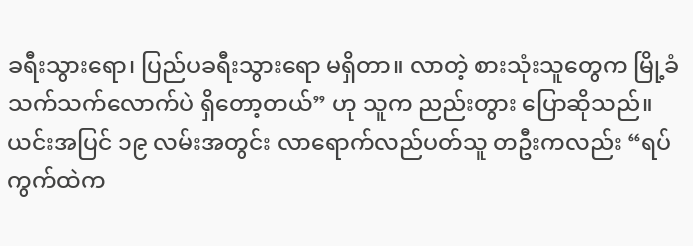ခရီးသွားရော၊ ပြည်ပခရီးသွားရော မရှိတာ။ လာတဲ့ စားသုံးသူတွေက မြို့ခံသက်သက်လောက်ပဲ ရှိတော့တယ်” ဟု သူက ညည်းတွား ပြောဆိုသည်။
ယင်းအပြင် ၁၉ လမ်းအတွင်း လာရောက်လည်ပတ်သူ တဦးကလည်း “ရပ်ကွက်ထဲက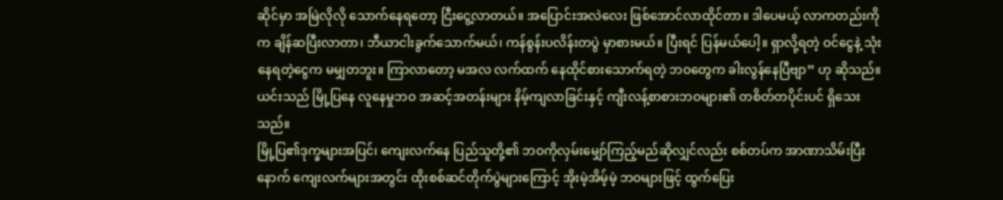ဆိုင်မှာ အမြဲလိုလို သောက်နေရတော့ ငြီးငွေ့လာတယ်။ အပြောင်းအလဲလေး ဖြစ်အောင်လာထိုင်တာ။ ဒါပေမယ့် လာကတည်းကိုက ချိန်ဆပြီးလာတာ၊ ဘီယာငါးခွက်သောက်မယ်၊ ကန်စွန်းပလိန်းတပွဲ မှာစားမယ်။ ပြီးရင် ပြန်မယ်ပေါ့။ ရှာလို့ရတဲ့ ဝင်ငွေနဲ့ သုံးနေရတဲ့ငွေက မမျှတဘူး။ ကြာလာတော့ မအလ လက်ထက် နေထိုင်စားသောက်ရတဲ့ ဘဝတွေက ခါးလွန်နေပြီဗျာ” ဟု ဆိုသည်။
ယင်းသည် မြို့ပြနေ လူနေမှုဘဝ အဆင့်အတန်းများ နိမ့်ကျလာခြင်းနှင့် ကျီးလန့်စာစားဘဝများ၏ တစိတ်တပိုင်းပင် ရှိသေးသည်။
မြို့ပြ၏ဒုက္ခများအပြင်၊ ကျေးလက်နေ ပြည်သူတို့၏ ဘဝကိုလှမ်းမျှော်ကြည့်မည်ဆိုလျှင်လည်း စစ်တပ်က အာဏာသိမ်းပြီးနောက် ကျေးလက်များအတွင်း ထိုးစစ်ဆင်တိုက်ပွဲများကြောင့် အိုးမဲ့အိမ့်မဲ့ ဘဝများဖြင့် ထွက်ပြေး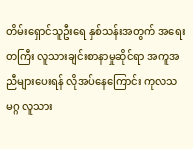တိမ်းရှောင်သူဦးရေ နှစ်သန်းအတွက် အရေးတကြီး လူသားချင်းစာနာမှုဆိုင်ရာ အကူအညီများပေးရန် လိုအပ်နေကြောင်း ကုလသမဂ္ဂ လူသား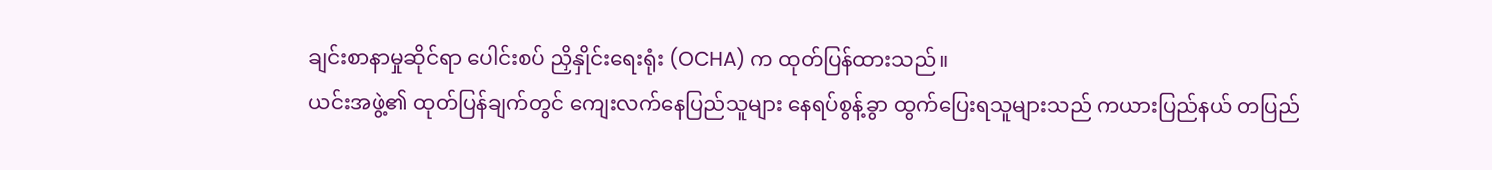ချင်းစာနာမှုဆိုင်ရာ ပေါင်းစပ် ညှိနှိုင်းရေးရုံး (OCHA) က ထုတ်ပြန်ထားသည်။
ယင်းအဖွဲ့၏ ထုတ်ပြန်ချက်တွင် ကျေးလက်နေပြည်သူများ နေရပ်စွန့်ခွာ ထွက်ပြေးရသူများသည် ကယားပြည်နယ် တပြည်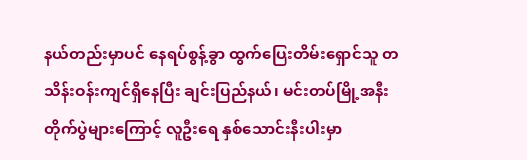နယ်တည်းမှာပင် နေရပ်စွန့်ခွာ ထွက်ပြေးတိမ်းရှောင်သူ တသိန်းဝန်းကျင်ရှိနေပြီး ချင်းပြည်နယ်၊ မင်းတပ်မြို့အနီး တိုက်ပွဲများကြောင့် လူဦးရေ နှစ်သောင်းနီးပါးမှာ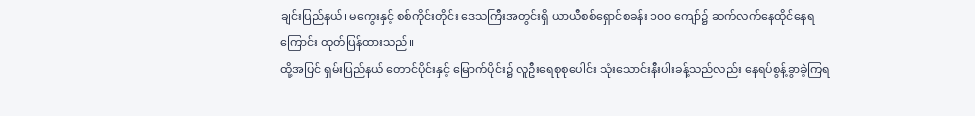ချင်းပြည်နယ်၊ မကွေးနှင့် စစ်ကိုင်းတိုင်း ဒေသကြီးအတွင်းရှိ ယာယီစစ်ရှောင်စခန်း ၁၀၀ ကျော်၌ ဆက်လက်နေထိုင်နေရကြောင်း ထုတ်ပြန်ထားသည်။
ထို့အပြင် ရှမ်းပြည်နယ် တောင်ပိုင်းနှင့် မြောက်ပိုင်း၌ လူဦးရေစုစုပေါင်း သုံးသောင်းနီးပါးခန့်သည်လည်း နေရပ်စွန့်ခွာခဲ့ကြရ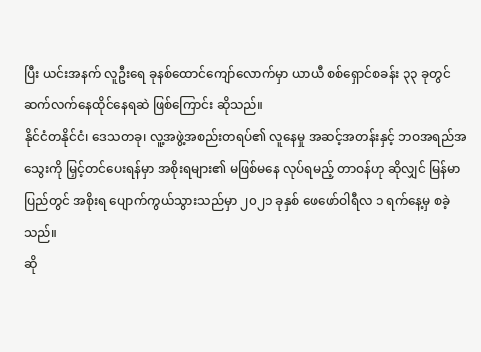ပြီး ယင်းအနက် လူဦးရေ ခုနစ်ထောင်ကျော်လောက်မှာ ယာယီ စစ်ရှောင်စခန်း ၃၃ ခုတွင် ဆက်လက်နေထိုင်နေရဆဲ ဖြစ်ကြောင်း ဆိုသည်။
နိုင်ငံတနိုင်ငံ၊ ဒေသတခု၊ လူ့အဖွဲ့အစည်းတရပ်၏ လူနေမှု အဆင့်အတန်းနှင့် ဘဝအရည်အသွေးကို မြှင့်တင်ပေးရန်မှာ အစိုးရများ၏ မဖြစ်မနေ လုပ်ရမည့် တာဝန်ဟု ဆိုလျှင် မြန်မာပြည်တွင် အစိုးရ ပျောက်ကွယ်သွားသည်မှာ ၂၀၂၁ ခုနှစ် ဖေဖော်ဝါရီလ ၁ ရက်နေ့မှ စခဲ့သည်။
ဆို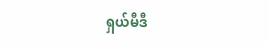ရှယ်မီဒီ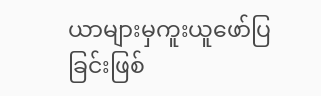ယာများမှကူးယူဖော်ပြခြင်းဖြစ်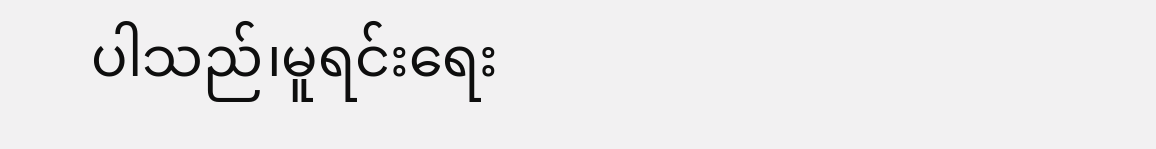ပါသည်၊မူရင်းရေး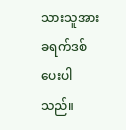သားသူအားခရက်ဒစ်ပေးပါသည်။